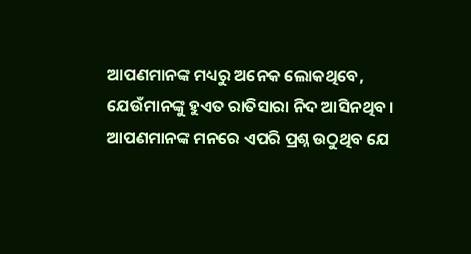ଆପଣମାନଙ୍କ ମଧ୍ୟରୁ ଅନେକ ଲୋକଥିବେ, ଯେଉଁମାନଙ୍କୁ ହୁଏତ ରାତିସାରା ନିଦ ଆସିନଥିବ । ଆପଣମାନଙ୍କ ମନରେ ଏପରି ପ୍ରଶ୍ନ ଉଠୁଥିବ ଯେ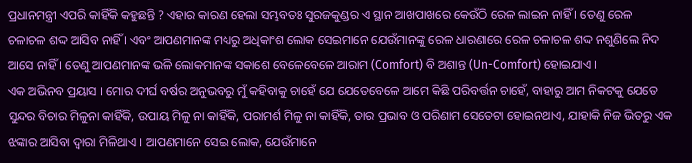ପ୍ରଧାନମନ୍ତ୍ରୀ ଏପରି କାହିଁକି କହୁଛନ୍ତି ? ଏହାର କାରଣ ହେଲା ସମ୍ଭବତଃ ସୁରଜକୁଣ୍ଡର ଏ ସ୍ଥାନ ଆଖପାଖରେ କେଉଁଠି ରେଳ ଲାଇନ ନାହିଁ । ତେଣୁ ରେଳ ଚଳାଚଳ ଶଦ୍ଦ ଆସିବ ନାହିଁ । ଏବଂ ଆପଣମାନଙ୍କ ମଧ୍ୟରୁ ଅଧିକାଂଶ ଲୋକ ସେଇମାନେ ଯେଉଁମାନଙ୍କୁ ରେଳ ଧାରଣାରେ ରେଳ ଚଳାଚଳ ଶଦ୍ଦ ନଶୁଣିଲେ ନିଦ ଆସେ ନାହିଁ । ତେଣୁ ଆପଣମାନଙ୍କ ଭଳି ଲୋକମାନଙ୍କ ସକାଶେ ବେଳେବେଳେ ଆରାମ (Comfort) ବି ଅଶାନ୍ତ (Un-Comfort) ହୋଇଯାଏ ।
ଏକ ଅଭିନବ ପ୍ରୟାସ । ମୋର ଦୀର୍ଘ ବର୍ଷର ଅନୁଭବରୁ ମୁଁ କହିବାକୁ ଚାହେଁ ଯେ ଯେତେବେଳେ ଆମେ କିଛି ପରିବର୍ତ୍ତନ ଚାହେଁ, ବାହାରୁ ଆମ ନିକଟକୁ ଯେତେ ସୁନ୍ଦର ବିଚାର ମିଳୁନା କାହିଁକି, ଉପାୟ ମିଳୁ ନା କାହିଁକି, ପରାମର୍ଶ ମିଳୁ ନା କାହିଁକି, ତାର ପ୍ରଭାବ ଓ ପରିଣାମ ସେତେଟା ହୋଇନଥାଏ, ଯାହାକି ନିଜ ଭିତରୁ ଏକ ଝଙ୍କାର ଆସିବା ଦ୍ୱାରା ମିଳିଥାଏ । ଆପଣମାନେ ସେଇ ଲୋକ, ଯେଉଁମାନେ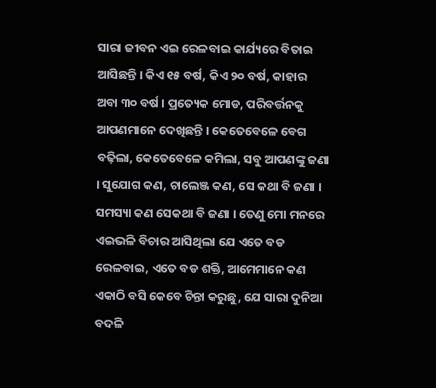ସାରା ଜୀବନ ଏଇ ରେଳବାଇ କାର୍ଯ୍ୟରେ ବିତାଇ ଆସିଛନ୍ତି । କିଏ ୧୫ ବର୍ଷ, କିଏ ୨୦ ବର୍ଷ, କାହାର ଅବା ୩୦ ବର୍ଷ । ପ୍ରତ୍ୟେକ ମୋଡ, ପରିବର୍ତ୍ତନକୁ ଆପଣମାନେ ଦେଖିଛନ୍ତି । କେତେବେଳେ ବେଗ ବଢ଼ିଲା, କେତେବେଳେ କମିଲା, ସବୁ ଆପଣଙ୍କୁ ଜଣା । ସୁଯୋଗ କଣ, ଚାଲେଞ୍ଜ କଣ, ସେ କଥା ବି ଜଣା । ସମସ୍ୟା କଣ ସେକଥା ବି ଜଣା । ତେଣୁ ମୋ ମନରେ ଏଇଭଳି ବିଚାର ଆସିଥିଲା ଯେ ଏତେ ବଡ ରେଳବାଇ, ଏତେ ବଡ ଶକ୍ତି, ଆମେମାନେ କଣ ଏକାଠି ବସି କେବେ ଚିନ୍ତା କରୁଛୁ, ଯେ ସାରା ଦୁନିଆ ବଦଳି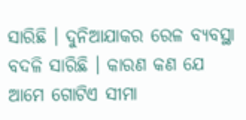ସାରିଛି । ଦୁନିଆଯାକର ରେଳ ବ୍ୟବସ୍ଥା ବଦଳି ସାରିଛି । କାରଣ କଣ ଯେ ଆମେ ଗୋଟିଏ ସୀମା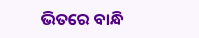ଭିତରେ ବାନ୍ଧି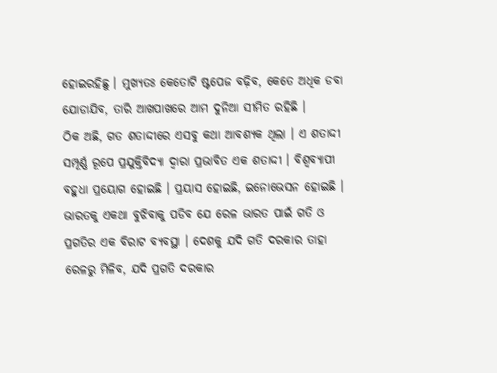ହୋଇରହିଛୁ । ମୁଖ୍ୟତଃ କେତୋଟି ଷ୍ଟପେଜ ବଢ଼ିବ, କେତେ ଅଧିକ ଡବା ଯୋଡାଯିବ, ତାରି ଆଖପାଖରେ ଆମ ଦୁନିଆ ସୀମିତ ରହିଛି ।
ଠିକ ଅଛି, ଗତ ଶତାଦ୍ଦୀରେ ଏସବୁ କଥା ଆବଶ୍ୟକ ଥିଲା । ଏ ଶତାଦ୍ଦୀ ସମ୍ପୂର୍ଣ୍ଣ ରୂପେ ପ୍ରଯୁକ୍ତିବିଦ୍ୟା ଦ୍ୱାରା ପ୍ରଭାବିତ ଏକ ଶତାଦ୍ଦୀ । ବିଶ୍ଵବ୍ୟାପୀ ବହୁଧା ପ୍ରୟୋଗ ହୋଇଛି । ପ୍ରୟାସ ହୋଇଛି, ଇନୋଭେସନ ହୋଇଛି । ଭାରତକୁ ଏକଥା ବୁଝିବାକୁ ପଡିବ ଯେ ରେଳ ଭାରତ ପାଇଁ ଗତି ଓ ପ୍ରଗତିର ଏକ ବିରାଟ ବ୍ୟବସ୍ଥା । ଦେଶକୁ ଯଦି ଗତି ଦରକାର ତାହା ରେଳରୁ ମିଳିବ, ଯଦି ପ୍ରଗତି ଦରକାର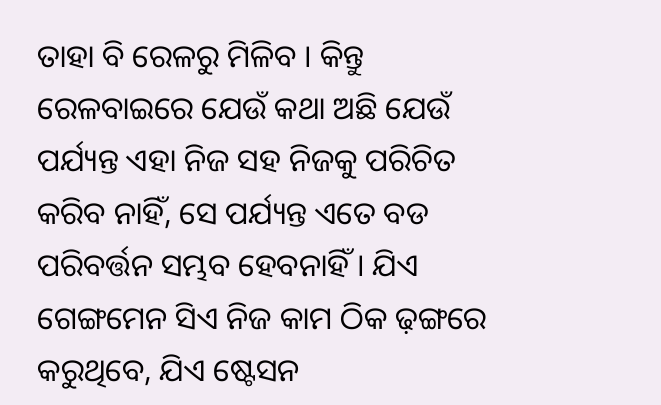ତାହା ବି ରେଳରୁ ମିଳିବ । କିନ୍ତୁ ରେଳବାଇରେ ଯେଉଁ କଥା ଅଛି ଯେଉଁ ପର୍ଯ୍ୟନ୍ତ ଏହା ନିଜ ସହ ନିଜକୁ ପରିଚିତ କରିବ ନାହିଁ, ସେ ପର୍ଯ୍ୟନ୍ତ ଏତେ ବଡ ପରିବର୍ତ୍ତନ ସମ୍ଭବ ହେବନାହିଁ । ଯିଏ ଗେଙ୍ଗମେନ ସିଏ ନିଜ କାମ ଠିକ ଢ଼ଙ୍ଗରେ କରୁଥିବେ, ଯିଏ ଷ୍ଟେସନ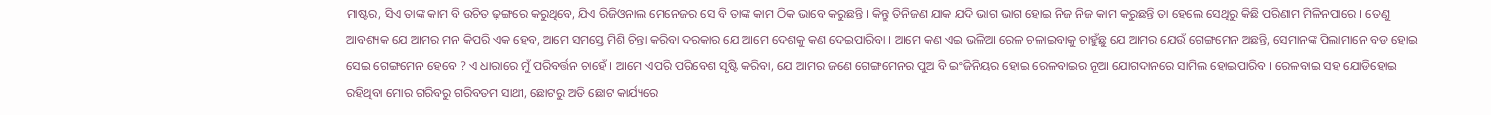ମାଷ୍ଟର, ସିଏ ତାଙ୍କ କାମ ବି ଉଚିତ ଢ଼ଙ୍ଗରେ କରୁଥିବେ, ଯିଏ ରିଜିଓନାଲ ମେନେଜର ସେ ବି ତାଙ୍କ କାମ ଠିକ ଭାବେ କରୁଛନ୍ତି । କିନ୍ତୁ ତିନିଜଣ ଯାକ ଯଦି ଭାଗ ଭାଗ ହୋଇ ନିଜ ନିଜ କାମ କରୁଛନ୍ତି ତା ହେଲେ ସେଥିରୁ କିଛି ପରିଣାମ ମିଳିନପାରେ । ତେଣୁ ଆବଶ୍ୟକ ଯେ ଆମର ମନ କିପରି ଏକ ହେବ, ଆମେ ସମସ୍ତେ ମିଶି ଚିନ୍ତା କରିବା ଦରକାର ଯେ ଆମେ ଦେଶକୁ କଣ ଦେଇପାରିବା । ଆମେ କଣ ଏଇ ଭଳିଆ ରେଳ ଚଳାଇବାକୁ ଚାହୁଁଛୁ ଯେ ଆମର ଯେଉଁ ଗେଙ୍ଗମେନ ଅଛନ୍ତି, ସେମାନଙ୍କ ପିଲାମାନେ ବଡ ହୋଇ ସେଇ ଗେଙ୍ଗମେନ ହେବେ ? ଏ ଧାରାରେ ମୁଁ ପରିବର୍ତ୍ତନ ଚାହେଁ । ଆମେ ଏପରି ପରିବେଶ ସୃଷ୍ଟି କରିବା, ଯେ ଆମର ଜଣେ ଗେଙ୍ଗମେନର ପୁଅ ବି ଇଂଜିନିୟର ହୋଇ ରେଳବାଇର ନୂଆ ଯୋଗଦାନରେ ସାମିଲ ହୋଇପାରିବ । ରେଳବାଇ ସହ ଯୋଡିହୋଇ ରହିଥିବା ମୋର ଗରିବରୁ ଗରିବତମ ସାଥୀ, ଛୋଟରୁ ଅତି ଛୋଟ କାର୍ଯ୍ୟରେ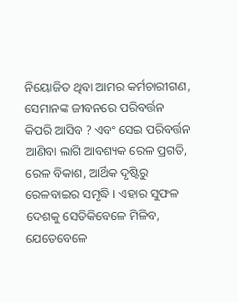ନିୟୋଜିତ ଥିବା ଆମର କର୍ମଚାରୀଗଣ, ସେମାନଙ୍କ ଜୀବନରେ ପରିବର୍ତ୍ତନ କିପରି ଆସିବ ? ଏବଂ ସେଇ ପରିବର୍ତ୍ତନ ଆଣିବା ଲାଗି ଆବଶ୍ୟକ ରେଳ ପ୍ରଗତି, ରେଳ ବିକାଶ, ଆର୍ଥିକ ଦୃଷ୍ଟିରୁ ରେଳବାଇର ସମୃଦ୍ଧି । ଏହାର ସୁଫଳ ଦେଶକୁ ସେତିକିବେଳେ ମିଳିବ, ଯେତେବେଳେ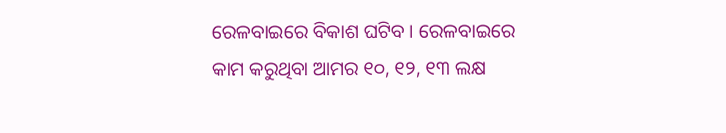ରେଳବାଇରେ ବିକାଶ ଘଟିବ । ରେଳବାଇରେ କାମ କରୁଥିବା ଆମର ୧୦, ୧୨, ୧୩ ଲକ୍ଷ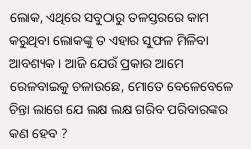ଲୋକ, ଏଥିରେ ସବୁଠାରୁ ତଳସ୍ତରରେ କାମ କରୁଥିବା ଲୋକଙ୍କୁ ତ ଏହାର ସୁଫଳ ମିଳିବା ଆବଶ୍ୟକ । ଆଜି ଯେଉଁ ପ୍ରକାର ଆମେ ରେଳବାଇକୁ ଚଳାଉଛେ, ମୋତେ ବେଳେବେଳେ ଚିନ୍ତା ଲାଗେ ଯେ ଲକ୍ଷ ଲକ୍ଷ ଗରିବ ପରିବାରଙ୍କର କଣ ହେବ ?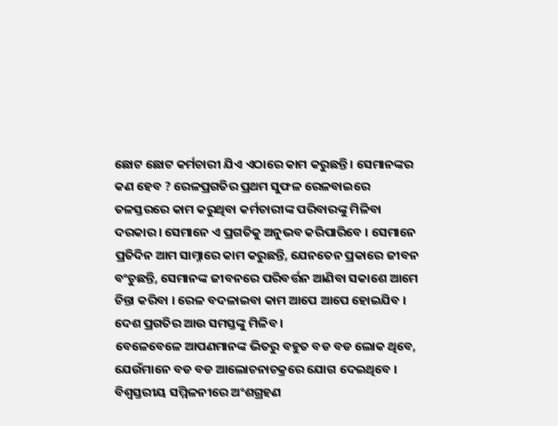ଛୋଟ ଛୋଟ କର୍ମଚାରୀ ଯିଏ ଏଠାରେ କାମ କରୁଛନ୍ତି । ସେମାନଙ୍କର କଣ ହେବ ? ରେଳପ୍ରଗତିର ପ୍ରଥମ ସୁଫଳ ରେଳବାଇରେ ତଳସ୍ତରରେ କାମ କରୁଥିବା କର୍ମଚାରୀଙ୍କ ପରିବାରଙ୍କୁ ମିଳିବା ଦରକାର । ସେମାନେ ଏ ପ୍ରଗତିକୁ ଅନୁଭବ କରିପାରିବେ । ସେମାନେ ପ୍ରତିଦିନ ଆମ ସାମ୍ନାରେ କାମ କରୁଛନ୍ତି, ଯେନତେନ ପ୍ରକାରେ ଜୀବନ ବଂଚୁଛନ୍ତି, ସେମାନଙ୍କ ଜୀବନରେ ପରିବର୍ତ୍ତନ ଆଣିବା ସକାଶେ ଆମେ ଚିନ୍ତା କରିବା । ରେଳ ବଦଳାଇବା କାମ ଆପେ ଆପେ ହୋଇଯିବ । ଦେଶ ପ୍ରଗତିର ଆଉ ସମସ୍ତଙ୍କୁ ମିଳିବ ।
ବେଳେବେଳେ ଆପଣମାନଙ୍କ ଭିତରୁ ବହୁତ ବଡ ବଡ ଲୋକ ଥିବେ, ଯେଉଁମାନେ ବଡ ବଡ ଆଲୋଚନାଚକ୍ରରେ ଯୋଗ ଦେଇଥିବେ । ବିଶ୍ଵସ୍ତରୀୟ ସମ୍ମିଳନୀରେ ଅଂଶଗ୍ରହଣ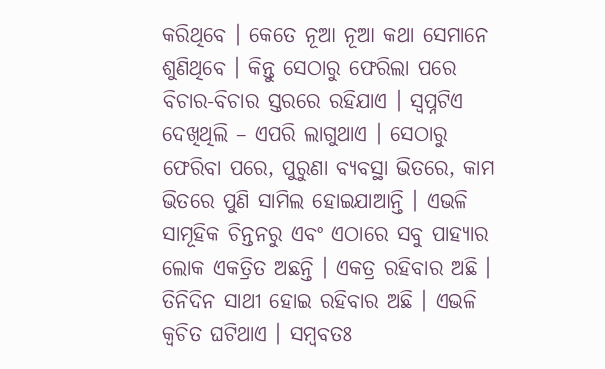କରିଥିବେ । କେତେ ନୂଆ ନୂଆ କଥା ସେମାନେ ଶୁଣିଥିବେ । କିନ୍ତୁ ସେଠାରୁ ଫେରିଲା ପରେ ବିଚାର-ବିଚାର ସ୍ତରରେ ରହିଯାଏ । ସ୍ଵପ୍ନଟିଏ ଦେଖିଥିଲି – ଏପରି ଲାଗୁଥାଏ । ସେଠାରୁ ଫେରିବା ପରେ, ପୁରୁଣା ବ୍ୟବସ୍ଥା ଭିତରେ, କାମ ଭିତରେ ପୁଣି ସାମିଲ ହୋଇଯାଆନ୍ତି । ଏଭଳି ସାମୂହିକ ଚିନ୍ତନରୁ ଏବଂ ଏଠାରେ ସବୁ ପାହ୍ୟାର ଲୋକ ଏକତ୍ରିତ ଅଛନ୍ତି । ଏକତ୍ର ରହିବାର ଅଛି । ତିନିଦିନ ସାଥୀ ହୋଇ ରହିବାର ଅଛି । ଏଭଳି କ୍ଵଚିତ ଘଟିଥାଏ । ସମ୍ବବତଃ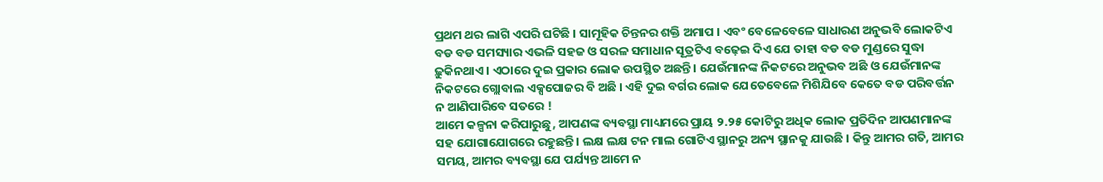ପ୍ରଥମ ଥର ଲାଗି ଏପରି ଘଟିଛି । ସାମୂହିକ ଚିନ୍ତନର ଶକ୍ତି ଅମାପ । ଏବଂ ବେଳେବେଳେ ସାଧାରଣ ଅନୁଭବି ଲୋକଟିଏ ବଡ ବଡ ସମସ୍ୟାର ଏଭଳି ସହଜ ଓ ସରଳ ସମାଧାନ ସୂତ୍ରଟିଏ ବଢ଼େଇ ଦିଏ ଯେ ତାହା ବଡ ବଡ ମୁଣ୍ଡରେ ସୁଦ୍ଧା ଢ଼ୁକିନଥାଏ । ଏଠାରେ ଦୁଇ ପ୍ରକାର ଲୋକ ଉପସ୍ଥିତ ଅଛନ୍ତି । ଯେଉଁମାନଙ୍କ ନିକଟରେ ଅନୁଭବ ଅଛି ଓ ଯେଉଁମାନଙ୍କ ନିକଟରେ ଗ୍ଲୋବାଲ ଏକ୍ସପୋଜର ବି ଅଛି । ଏହି ଦୁଇ ବର୍ଗର ଲୋକ ଯେତେବେଳେ ମିଶିଯିବେ କେତେ ବଡ ପରିବର୍ତ୍ତନ ନ ଆଣିପାରିବେ ସତରେ !
ଆମେ କଳ୍ପନା କରିପାରୁଛୁ, ଆପଣଙ୍କ ବ୍ୟବସ୍ଥା ମାଧ୍ୟମରେ ପ୍ରାୟ ୨.୨୫ କୋଟିରୁ ଅଧିକ ଲୋକ ପ୍ରତିଦିନ ଆପଣମାନଙ୍କ ସହ ଯୋଗାଯୋଗରେ ରହୁଛନ୍ତି । ଲକ୍ଷ ଲକ୍ଷ ଟନ ମାଲ ଗୋଟିଏ ସ୍ଥାନରୁ ଅନ୍ୟ ସ୍ଥାନକୁ ଯାଉଛି । କିନ୍ତୁ ଆମର ଗତି, ଆମର ସମୟ, ଆମର ବ୍ୟବସ୍ଥା ଯେ ପର୍ଯ୍ୟନ୍ତ ଆମେ ନ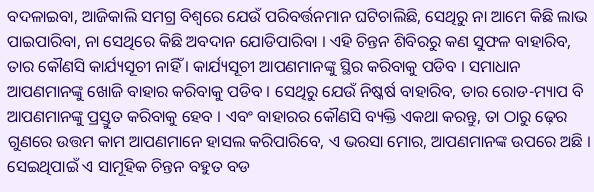ବଦଳାଇବା, ଆଜିକାଲି ସମଗ୍ର ବିଶ୍ଵରେ ଯେଉଁ ପରିବର୍ତ୍ତନମାନ ଘଟିଚାଲିଛି, ସେଥିରୁ ନା ଆମେ କିଛି ଲାଭ ପାଇପାରିବା, ନା ସେଥିରେ କିଛି ଅବଦାନ ଯୋଡିପାରିବା । ଏହି ଚିନ୍ତନ ଶିବିରରୁ କଣ ସୁଫଳ ବାହାରିବ, ତାର କୌଣସି କାର୍ଯ୍ୟସୂଚୀ ନାହିଁ । କାର୍ଯ୍ୟସୂଚୀ ଆପଣମାନଙ୍କୁ ସ୍ଥିର କରିବାକୁ ପଡିବ । ସମାଧାନ ଆପଣମାନଙ୍କୁ ଖୋଜି ବାହାର କରିବାକୁ ପଡିବ । ସେଥିରୁ ଯେଉଁ ନିଷ୍କର୍ଷ ବାହାରିବ, ତାର ରୋଡ-ମ୍ୟାପ ବି ଆପଣମାନଙ୍କୁ ପ୍ରସ୍ତୁତ କରିବାକୁ ହେବ । ଏବଂ ବାହାରର କୌଣସି ବ୍ୟକ୍ତି ଏକଥା କରନ୍ତୁ, ତା ଠାରୁ ଢ଼େର ଗୁଣରେ ଉତ୍ତମ କାମ ଆପଣମାନେ ହାସଲ କରିପାରିବେ, ଏ ଭରସା ମୋର, ଆପଣମାନଙ୍କ ଉପରେ ଅଛି ।
ସେଇଥିପାଇଁ ଏ ସାମୂହିକ ଚିନ୍ତନ ବହୁତ ବଡ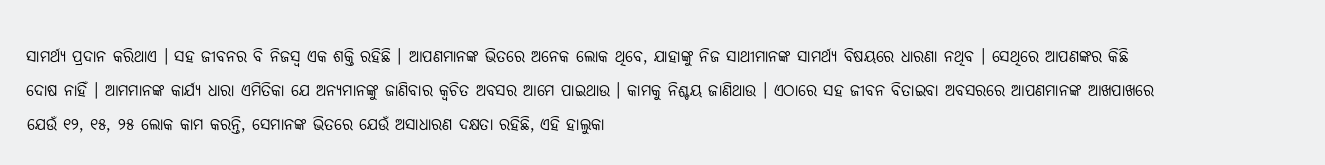ସାମର୍ଥ୍ୟ ପ୍ରଦାନ କରିଥାଏ । ସହ ଜୀବନର ବି ନିଜସ୍ଵ ଏକ ଶକ୍ତି ରହିଛି । ଆପଣମାନଙ୍କ ଭିତରେ ଅନେକ ଲୋକ ଥିବେ, ଯାହାଙ୍କୁ ନିଜ ସାଥୀମାନଙ୍କ ସାମର୍ଥ୍ୟ ବିଷୟରେ ଧାରଣା ନଥିବ । ସେଥିରେ ଆପଣଙ୍କର କିଛି ଦୋଷ ନାହିଁ । ଆମମାନଙ୍କ କାର୍ଯ୍ୟ ଧାରା ଏମିତିକା ଯେ ଅନ୍ୟମାନଙ୍କୁ ଜାଣିବାର କ୍ଵଚିତ ଅବସର ଆମେ ପାଇଥାଉ । କାମକୁ ନିଶ୍ଚୟ ଜାଣିଥାଉ । ଏଠାରେ ସହ ଜୀବନ ବିତାଇବା ଅବସରରେ ଆପଣମାନଙ୍କ ଆଖପାଖରେ ଯେଉଁ ୧୨, ୧୫, ୨୫ ଲୋକ କାମ କରନ୍ତି, ସେମାନଙ୍କ ଭିତରେ ଯେଉଁ ଅସାଧାରଣ ଦକ୍ଷତା ରହିଛି, ଏହି ହାଲୁକା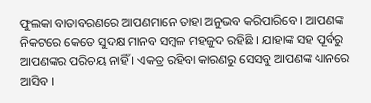ଫୁଲକା ବାତାବରଣରେ ଆପଣମାନେ ତାହା ଅନୁଭବ କରିପାରିବେ । ଆପଣଙ୍କ ନିକଟରେ କେତେ ସୁଦକ୍ଷ ମାନବ ସମ୍ବଳ ମହଜୁଦ ରହିଛି । ଯାହାଙ୍କ ସହ ପୂର୍ବରୁ ଆପଣଙ୍କର ପରିଚୟ ନାହିଁ । ଏକତ୍ର ରହିବା କାରଣରୁ ସେସବୁ ଆପଣଙ୍କ ଧ୍ୟାନରେ ଆସିବ ।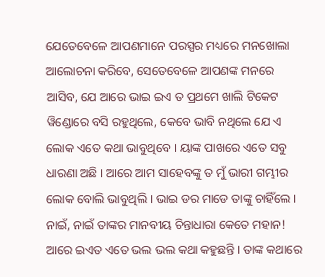ଯେତେବେଳେ ଆପଣମାନେ ପରସ୍ପର ମଧ୍ୟରେ ମନଖୋଲା ଆଲୋଚନା କରିବେ, ସେତେବେଳେ ଆପଣଙ୍କ ମନରେ ଆସିବ, ଯେ ଆରେ ଭାଇ ଇଏ ତ ପ୍ରଥମେ ଖାଲି ଟିକେଟ ୱିଣ୍ଡୋରେ ବସି ରହୁଥିଲେ, କେବେ ଭାବି ନଥିଲେ ଯେ ଏ ଲୋକ ଏତେ କଥା ଭାବୁଥିବେ । ୟାଙ୍କ ପାଖରେ ଏତେ ସବୁ ଧାରଣା ଅଛି । ଆରେ ଆମ ସାହେବଙ୍କୁ ତ ମୁଁ ଭାରୀ ଗମ୍ଭୀର ଲୋକ ବୋଲି ଭାବୁଥିଲି । ଭାଇ ଡର ମାଡେ ତାଙ୍କୁ ଚାହିଁଲେ । ନାଇଁ, ନାଇଁ ତାଙ୍କର ମାନବୀୟ ଚିନ୍ତାଧାରା କେତେ ମହାନ! ଆରେ ଇଏତ ଏତେ ଭଲ ଭଲ କଥା କହୁଛନ୍ତି । ତାଙ୍କ କଥାରେ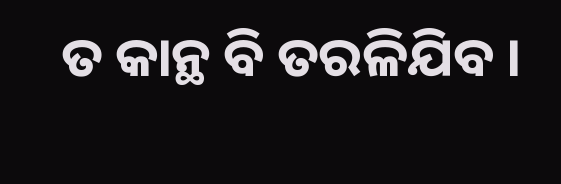ତ କାନ୍ଥ ବି ତରଳିଯିବ ।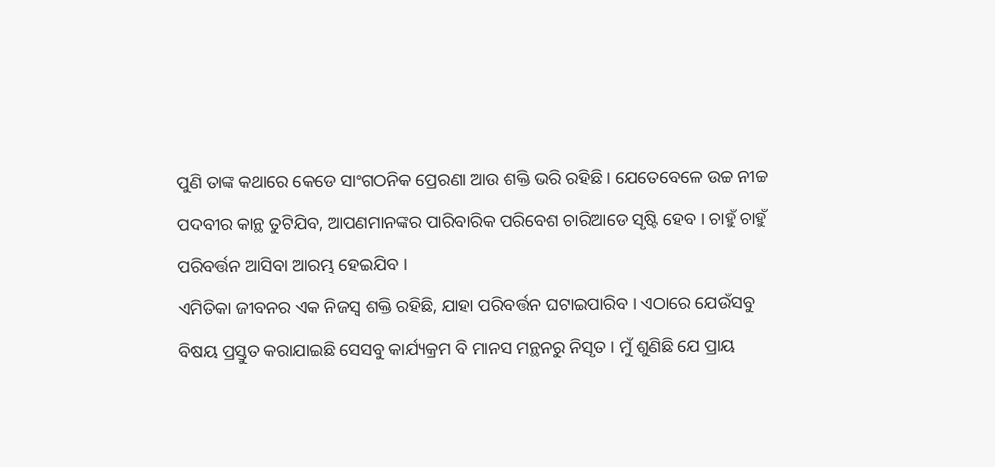ପୁଣି ତାଙ୍କ କଥାରେ କେଡେ ସାଂଗଠନିକ ପ୍ରେରଣା ଆଉ ଶକ୍ତି ଭରି ରହିଛି । ଯେତେବେଳେ ଉଚ୍ଚ ନୀଚ୍ଚ ପଦବୀର କାନ୍ଥ ତୁଟିଯିବ, ଆପଣମାନଙ୍କର ପାରିବାରିକ ପରିବେଶ ଚାରିଆଡେ ସୃଷ୍ଟି ହେବ । ଚାହୁଁ ଚାହୁଁ ପରିବର୍ତ୍ତନ ଆସିବା ଆରମ୍ଭ ହେଇଯିବ ।
ଏମିତିକା ଜୀବନର ଏକ ନିଜସ୍ଵ ଶକ୍ତି ରହିଛି, ଯାହା ପରିବର୍ତ୍ତନ ଘଟାଇପାରିବ । ଏଠାରେ ଯେଉଁସବୁ ବିଷୟ ପ୍ରସ୍ତୁତ କରାଯାଇଛି ସେସବୁ କାର୍ଯ୍ୟକ୍ରମ ବି ମାନସ ମନ୍ଥନରୁ ନିସୃତ । ମୁଁ ଶୁଣିଛି ଯେ ପ୍ରାୟ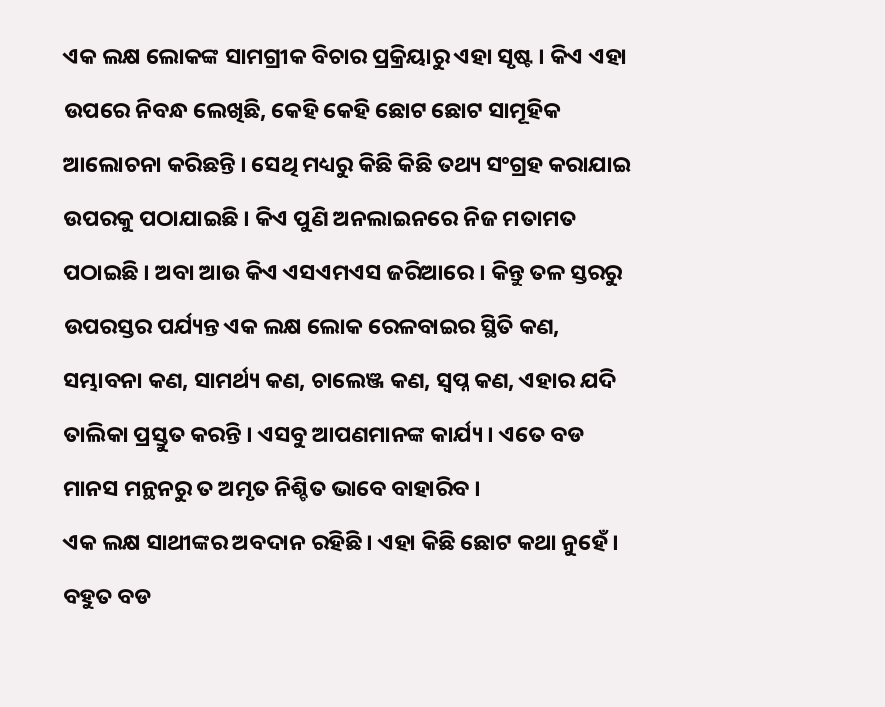ଏକ ଲକ୍ଷ ଲୋକଙ୍କ ସାମଗ୍ରୀକ ବିଚାର ପ୍ରକ୍ରିୟାରୁ ଏହା ସୃଷ୍ଟ । କିଏ ଏହା ଉପରେ ନିବନ୍ଧ ଲେଖିଛି, କେହି କେହି ଛୋଟ ଛୋଟ ସାମୂହିକ ଆଲୋଚନା କରିଛନ୍ତି । ସେଥି ମଧ୍ୟରୁ କିଛି କିଛି ତଥ୍ୟ ସଂଗ୍ରହ କରାଯାଇ ଉପରକୁ ପଠାଯାଇଛି । କିଏ ପୁଣି ଅନଲାଇନରେ ନିଜ ମତାମତ ପଠାଇଛି । ଅବା ଆଉ କିଏ ଏସଏମଏସ ଜରିଆରେ । କିନ୍ତୁ ତଳ ସ୍ତରରୁ ଉପରସ୍ତର ପର୍ଯ୍ୟନ୍ତ ଏକ ଲକ୍ଷ ଲୋକ ରେଳବାଇର ସ୍ଥିତି କଣ, ସମ୍ଭାବନା କଣ, ସାମର୍ଥ୍ୟ କଣ, ଚାଲେଞ୍ଜ କଣ, ସ୍ଵପ୍ନ କଣ, ଏହାର ଯଦି ତାଲିକା ପ୍ରସ୍ତୁତ କରନ୍ତି । ଏସବୁ ଆପଣମାନଙ୍କ କାର୍ଯ୍ୟ । ଏତେ ବଡ ମାନସ ମନ୍ଥନରୁ ତ ଅମୃତ ନିଶ୍ଚିତ ଭାବେ ବାହାରିବ ।
ଏକ ଲକ୍ଷ ସାଥୀଙ୍କର ଅବଦାନ ରହିଛି । ଏହା କିଛି ଛୋଟ କଥା ନୁହେଁ । ବହୁତ ବଡ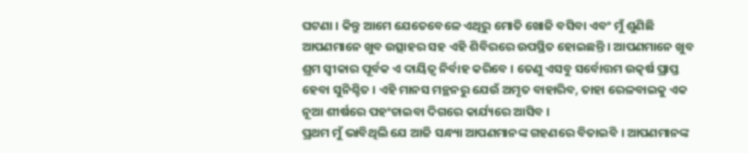ଘଟଣା । କିନ୍ତୁ ଆମେ ଯେତେବେଳେ ଏଥିରୁ ମୋତି ଖୋଜି ବସିବା ଏବଂ ମୁଁ ଶୁଣିଛି ଆପଣମାନେ ଖୁବ ଉତ୍ସାହର ସହ ଏହି ଶିବିରରେ ଉପସ୍ଥିତ ହୋଇଛନ୍ତି । ଆପଣମାନେ ଖୁବ ଶ୍ରମ ସ୍ଵୀକାର ପୂର୍ବକ ଏ ଦାୟିତ୍ଵ ନିର୍ବାହ କରିବେ । ତେଣୁ ଏସବୁ ସର୍ବୋତ୍ତମ ଉତ୍କର୍ଷ ପ୍ରାପ୍ତ ହେବା ସୁନିଶ୍ଚିତ । ଏହି ମାନସ ମନ୍ଥନରୁ ଯେଉଁ ଅମୃତ ବାହାରିବ, ତାହା ରେଳବାଇକୁ ଏକ ନୂଆ ଶୀର୍ଷରେ ପହଂଚାଇବା ଦିଗରେ କାର୍ଯ୍ୟରେ ଆସିବ ।
ପ୍ରଥମ ମୁଁ ଭାବିଥିଲି ଯେ ଆଜି ସନ୍ଧ୍ୟା ଆପଣମାନଙ୍କ ଗହଣରେ ବିତାଇବି । ଆପଣମାନଙ୍କ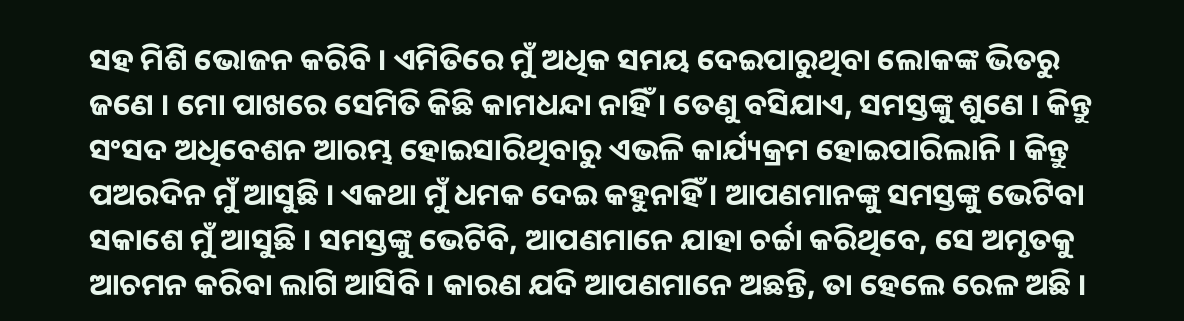ସହ ମିଶି ଭୋଜନ କରିବି । ଏମିତିରେ ମୁଁ ଅଧିକ ସମୟ ଦେଇପାରୁଥିବା ଲୋକଙ୍କ ଭିତରୁ ଜଣେ । ମୋ ପାଖରେ ସେମିତି କିଛି କାମଧନ୍ଦା ନାହିଁ । ତେଣୁ ବସିଯାଏ, ସମସ୍ତଙ୍କୁ ଶୁଣେ । କିନ୍ତୁ ସଂସଦ ଅଧିବେଶନ ଆରମ୍ଭ ହୋଇସାରିଥିବାରୁ ଏଭଳି କାର୍ଯ୍ୟକ୍ରମ ହୋଇପାରିଲାନି । କିନ୍ତୁ ପଅରଦିନ ମୁଁ ଆସୁଛି । ଏକଥା ମୁଁ ଧମକ ଦେଇ କହୁନାହିଁ । ଆପଣମାନଙ୍କୁ ସମସ୍ତଙ୍କୁ ଭେଟିବା ସକାଶେ ମୁଁ ଆସୁଛି । ସମସ୍ତଙ୍କୁ ଭେଟିବି, ଆପଣମାନେ ଯାହା ଚର୍ଚ୍ଚା କରିଥିବେ, ସେ ଅମୃତକୁ ଆଚମନ କରିବା ଲାଗି ଆସିବି । କାରଣ ଯଦି ଆପଣମାନେ ଅଛନ୍ତି, ତା ହେଲେ ରେଳ ଅଛି ।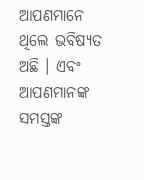ଆପଣମାନେ ଥିଲେ ଭବିଷ୍ୟତ ଅଛି । ଏବଂ ଆପଣମାନଙ୍କ ସମସ୍ତଙ୍କ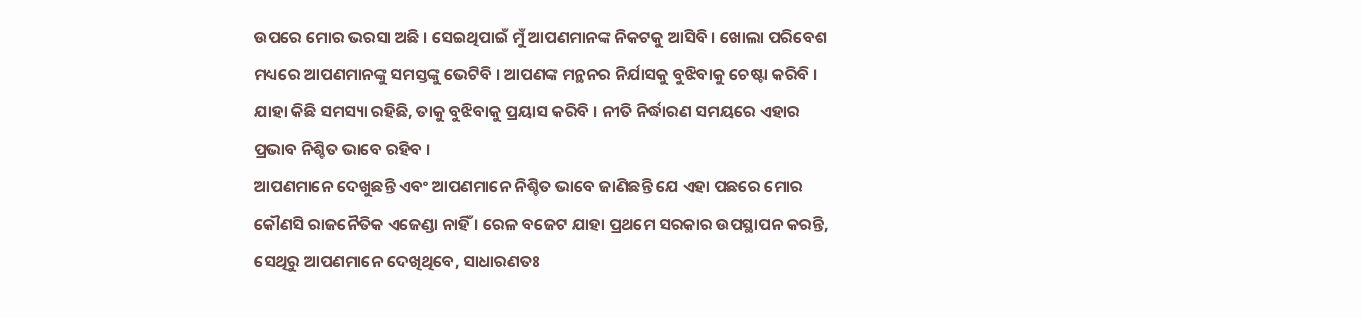ଉପରେ ମୋର ଭରସା ଅଛି । ସେଇଥିପାଇଁ ମୁଁ ଆପଣମାନଙ୍କ ନିକଟକୁ ଆସିବି । ଖୋଲା ପରିବେଶ ମଧ୍ୟରେ ଆପଣମାନଙ୍କୁ ସମସ୍ତଙ୍କୁ ଭେଟିବି । ଆପଣଙ୍କ ମନ୍ଥନର ନିର୍ଯାସକୁ ବୁଝିବାକୁ ଚେଷ୍ଟା କରିବି । ଯାହା କିଛି ସମସ୍ୟା ରହିଛି, ତାକୁ ବୁଝିବାକୁ ପ୍ରୟାସ କରିବି । ନୀତି ନିର୍ଦ୍ଧାରଣ ସମୟରେ ଏହାର ପ୍ରଭାବ ନିଶ୍ଚିତ ଭାବେ ରହିବ ।
ଆପଣମାନେ ଦେଖୁଛନ୍ତି ଏବଂ ଆପଣମାନେ ନିଶ୍ଚିତ ଭାବେ ଜାଣିଛନ୍ତି ଯେ ଏହା ପଛରେ ମୋର କୌଣସି ରାଜନୈତିକ ଏଜେଣ୍ଡା ନାହିଁ । ରେଳ ବଜେଟ ଯାହା ପ୍ରଥମେ ସରକାର ଉପସ୍ଥାପନ କରନ୍ତି, ସେଥିରୁ ଆପଣମାନେ ଦେଖିଥିବେ, ସାଧାରଣତଃ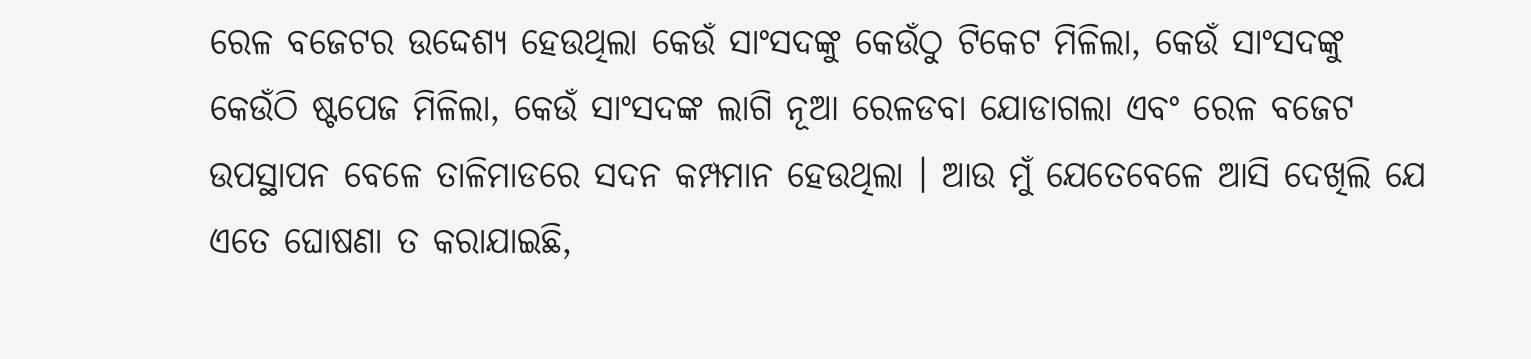ରେଳ ବଜେଟର ଉଦ୍ଦେଶ୍ୟ ହେଉଥିଲା କେଉଁ ସାଂସଦଙ୍କୁ କେଉଁଠୁ ଟିକେଟ ମିଳିଲା, କେଉଁ ସାଂସଦଙ୍କୁ କେଉଁଠି ଷ୍ଟପେଜ ମିଳିଲା, କେଉଁ ସାଂସଦଙ୍କ ଲାଗି ନୂଆ ରେଳଡବା ଯୋଡାଗଲା ଏବଂ ରେଳ ବଜେଟ ଉପସ୍ଥାପନ ବେଳେ ତାଳିମାଡରେ ସଦନ କମ୍ପମାନ ହେଉଥିଲା । ଆଉ ମୁଁ ଯେତେବେଳେ ଆସି ଦେଖିଲି ଯେ ଏତେ ଘୋଷଣା ତ କରାଯାଇଛି,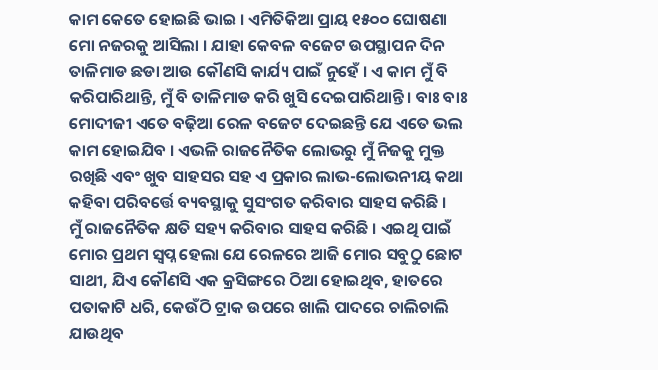କାମ କେତେ ହୋଇଛି ଭାଇ । ଏମିତିକିଆ ପ୍ରାୟ ୧୫୦୦ ଘୋଷଣା ମୋ ନଜରକୁ ଆସିଲା । ଯାହା କେବଳ ବଜେଟ ଉପସ୍ଥାପନ ଦିନ ତାଳିମାଡ ଛଡା ଆଉ କୌଣସି କାର୍ଯ୍ୟ ପାଇଁ ନୁହେଁ । ଏ କାମ ମୁଁ ବି କରିପାରିଥାନ୍ତି, ମୁଁ ବି ତାଳିମାଡ କରି ଖୁସି ଦେଇପାରିଥାନ୍ତି । ବାଃ ବାଃ ମୋଦୀଜୀ ଏତେ ବଢ଼ିଆ ରେଳ ବଜେଟ ଦେଇଛନ୍ତି ଯେ ଏତେ ଭଲ କାମ ହୋଇଯିବ । ଏଭଳି ରାଜନୈତିକ ଲୋଭରୁ ମୁଁ ନିଜକୁ ମୁକ୍ତ ରଖିଛି ଏବଂ ଖୁବ ସାହସର ସହ ଏ ପ୍ରକାର ଲାଭ-ଲୋଭନୀୟ କଥା କହିବା ପରିବର୍ତ୍ତେ ବ୍ୟବସ୍ଥାକୁ ସୁସଂଗତ କରିବାର ସାହସ କରିଛି ।
ମୁଁ ରାଜନୈତିକ କ୍ଷତି ସହ୍ୟ କରିବାର ସାହସ କରିଛି । ଏଇଥି ପାଇଁ ମୋର ପ୍ରଥମ ସ୍ଵପ୍ନ ହେଲା ଯେ ରେଳରେ ଆଜି ମୋର ସବୁଠୁ ଛୋଟ ସାଥୀ, ଯିଏ କୌଣସି ଏକ କ୍ରସିଙ୍ଗରେ ଠିଆ ହୋଇଥିବ, ହାତରେ ପତାକାଟି ଧରି, କେଉଁଠି ଟ୍ରାକ ଉପରେ ଖାଲି ପାଦରେ ଚାଲିଚାଲି ଯାଉଥିବ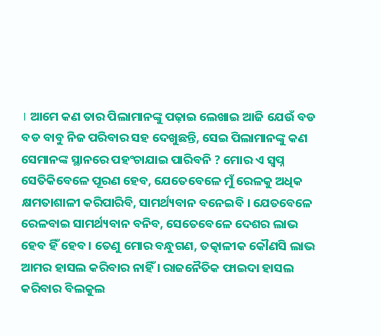। ଆମେ କଣ ତାର ପିଲାମାନଙ୍କୁ ପଢ଼ାଇ ଲେଖାଇ ଆଜି ଯେଉଁ ବଡ ବଡ ବାବୁ ନିଜ ପରିବାର ସହ ଦେଖୁଛନ୍ତି, ସେଇ ପିଲାମାନଙ୍କୁ କଣ ସେମାନଙ୍କ ସ୍ଥାନରେ ପହଂଚାଯାଇ ପାରିବନି ? ମୋର ଏ ସ୍ଵପ୍ନ ସେତିକିବେଳେ ପୂରଣ ହେବ, ଯେତେବେଳେ ମୁଁ ରେଳକୁ ଅଧିକ କ୍ଷମତାଶାଳୀ କରିପାରିବି, ସାମର୍ଥ୍ୟବାନ ବନେଇବି । ଯେତବେଳେ ରେଳବାଇ ସାମର୍ଥ୍ୟବାନ ବନିବ, ସେତେବେଳେ ଦେଶର ଲାଭ ହେବ ହିଁ ହେବ । ତେଣୁ ମୋର ବନ୍ଧୁଗଣ, ତତ୍କାଳୀକ କୌଣସି ଲାଭ ଆମର ହାସଲ କରିବାର ନାହିଁ । ରାଜନୈତିକ ଫାଇଦା ହାସଲ କରିବାର ବିଲକୁଲ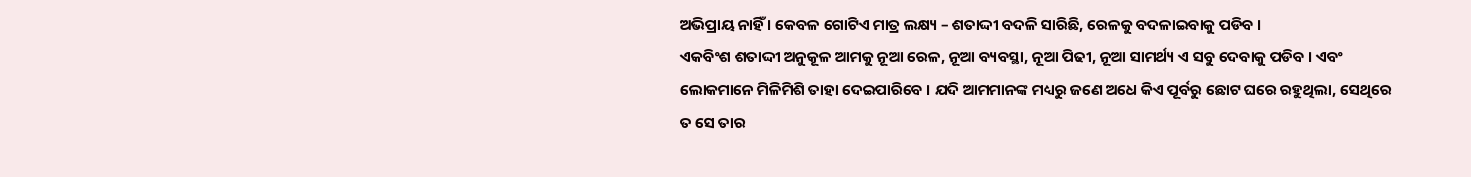ଅଭିପ୍ରାୟ ନାହିଁ । କେବଳ ଗୋଟିଏ ମାତ୍ର ଲକ୍ଷ୍ୟ – ଶତାଦ୍ଦୀ ବଦଳି ସାରିଛି, ରେଳକୁ ବଦଳାଇବାକୁ ପଡିବ ।
ଏକବିଂଶ ଶତାଦ୍ଦୀ ଅନୁକୂଳ ଆମକୁ ନୂଆ ରେଳ, ନୂଆ ବ୍ୟବସ୍ଥା, ନୂଆ ପିଢୀ, ନୂଆ ସାମର୍ଥ୍ୟ ଏ ସବୁ ଦେବାକୁ ପଡିବ । ଏବଂ ଲୋକମାନେ ମିଳିମିଶି ତାହା ଦେଇପାରିବେ । ଯଦି ଆମମାନଙ୍କ ମଧ୍ୟରୁ ଜଣେ ଅଧେ କିଏ ପୂର୍ବରୁ ଛୋଟ ଘରେ ରହୁଥିଲା, ସେଥିରେ ତ ସେ ତାର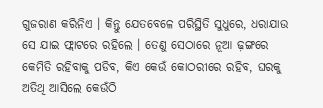ଗୁଜରାଣ କରିନିଏ । କିନ୍ତୁ ଯେତବେଳେ ପରିସ୍ଥିତି ସୁଧୁରେ, ଧରାଯାଉ ସେ ଯାଇ ଫ୍ଲାଟରେ ରହିଲେ । ତେଣୁ ସେଠାରେ ନୂଆ ଢ଼ଙ୍ଗରେ କେମିତି ରହିବାକୁ ପଡିବ, କିଏ କେଉଁ କୋଠରୀରେ ରହିବ, ଘରକୁ ଅତିଥି ଆସିଲେ କେଉଁଠି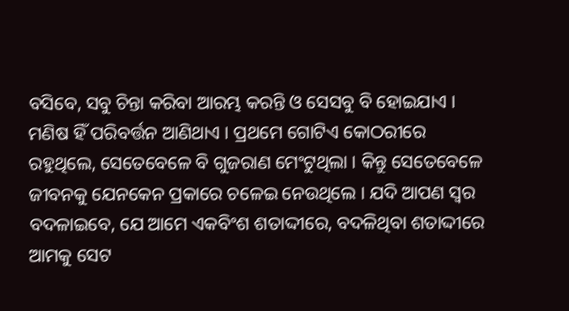ବସିବେ, ସବୁ ଚିନ୍ତା କରିବା ଆରମ୍ଭ କରନ୍ତି ଓ ସେସବୁ ବି ହୋଇଯାଏ । ମଣିଷ ହିଁ ପରିବର୍ତ୍ତନ ଆଣିଥାଏ । ପ୍ରଥମେ ଗୋଟିଏ କୋଠରୀରେ ରହୁଥିଲେ, ସେତେବେଳେ ବି ଗୁଜରାଣ ମେଂଟୁଥିଲା । କିନ୍ତୁ ସେତେବେଳେ ଜୀବନକୁ ଯେନକେନ ପ୍ରକାରେ ଚଳେଇ ନେଉଥିଲେ । ଯଦି ଆପଣ ସ୍ଵର ବଦଳାଇବେ, ଯେ ଆମେ ଏକବିଂଶ ଶତାଦ୍ଦୀରେ, ବଦଳିଥିବା ଶତାଦ୍ଦୀରେ ଆମକୁ ସେଟ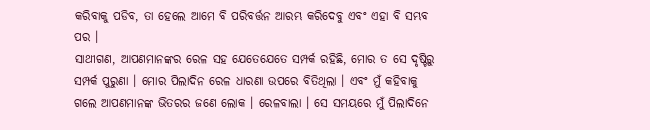କରିବାକୁ ପଡିବ, ତା ହେଲେ ଆମେ ବି ପରିବର୍ତ୍ତନ ଆରମ୍ଭ କରିଦେବୁ ଏବଂ ଏହା ବି ସମ୍ଭବ ପର ।
ସାଥୀଗଣ, ଆପଣମାନଙ୍କର ରେଳ ସହ ଯେତେଯେତେ ସମ୍ପର୍କ ରହିଛି, ମୋର ତ ସେ ଦୃଷ୍ଟିରୁ ସମ୍ପର୍କ ପୁରୁଣା । ମୋର ପିଲାଦିନ ରେଳ ଧାରଣା ଉପରେ ବିତିଥିଲା । ଏବଂ ମୁଁ କହିବାକୁ ଗଲେ ଆପଣମାନଙ୍କ ଭିତରର ଜଣେ ଲୋକ । ରେଳବାଲା । ସେ ସମୟରେ ମୁଁ ପିଲାଦିନେ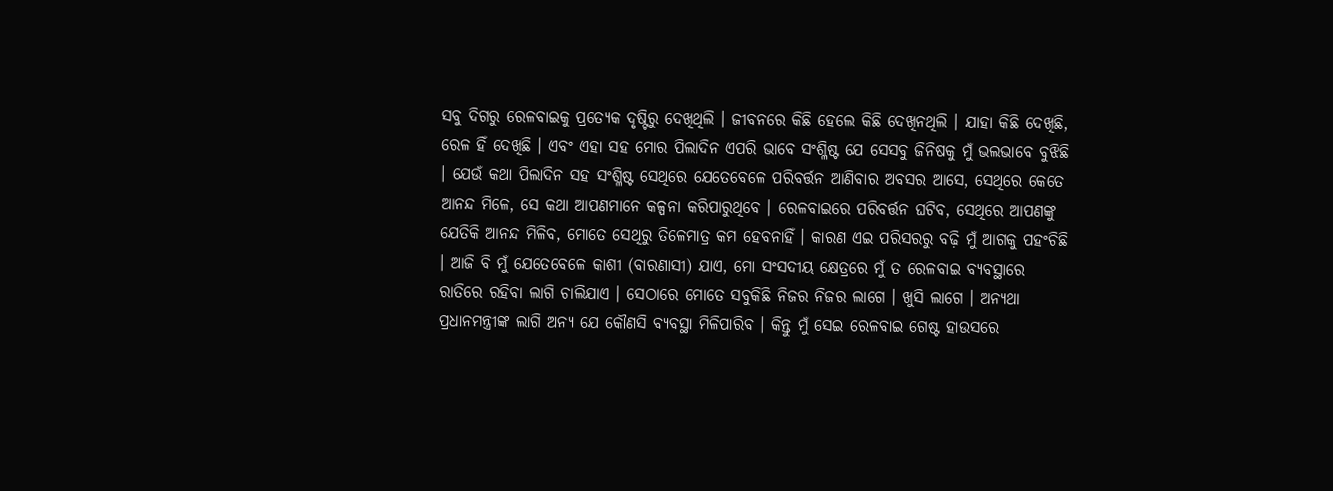ସବୁ ଦିଗରୁ ରେଳବାଇକୁ ପ୍ରତ୍ୟେକ ଦୃଷ୍ଟିରୁ ଦେଖିଥିଲି । ଜୀବନରେ କିଛି ହେଲେ କିଛି ଦେଖିନଥିଲି । ଯାହା କିଛି ଦେଖିଛି, ରେଳ ହିଁ ଦେଖିଛି । ଏବଂ ଏହା ସହ ମୋର ପିଲାଦିନ ଏପରି ଭାବେ ସଂଶ୍ଳିଷ୍ଟ ଯେ ସେସବୁ ଜିନିଷକୁ ମୁଁ ଭଲଭାବେ ବୁଝିଛି । ଯେଉଁ କଥା ପିଲାଦିନ ସହ ସଂଶ୍ଳିଷ୍ଟ ସେଥିରେ ଯେତେବେଳେ ପରିବର୍ତ୍ତନ ଆଣିବାର ଅବସର ଆସେ, ସେଥିରେ କେତେ ଆନନ୍ଦ ମିଳେ, ସେ କଥା ଆପଣମାନେ କଳ୍ପନା କରିପାରୁଥିବେ । ରେଳବାଇରେ ପରିବର୍ତ୍ତନ ଘଟିବ, ସେଥିରେ ଆପଣଙ୍କୁ ଯେତିକି ଆନନ୍ଦ ମିଳିବ, ମୋତେ ସେଥିରୁ ତିଳେମାତ୍ର କମ ହେବନାହିଁ । କାରଣ ଏଇ ପରିସରରୁ ବଢ଼ି ମୁଁ ଆଗକୁ ପହଂଚିଛି । ଆଜି ବି ମୁଁ ଯେତେବେଳେ କାଶୀ (ବାରଣାସୀ) ଯାଏ, ମୋ ସଂସଦୀୟ କ୍ଷେତ୍ରରେ ମୁଁ ତ ରେଳବାଇ ବ୍ୟବସ୍ଥାରେ ରାତିରେ ରହିବା ଲାଗି ଚାଲିଯାଏ । ସେଠାରେ ମୋତେ ସବୁକିଛି ନିଜର ନିଜର ଲାଗେ । ଖୁସି ଲାଗେ । ଅନ୍ୟଥା ପ୍ରଧାନମନ୍ତ୍ରୀଙ୍କ ଲାଗି ଅନ୍ୟ ଯେ କୌଣସି ବ୍ୟବସ୍ଥା ମିଳିପାରିବ । କିନ୍ତୁ ମୁଁ ସେଇ ରେଳବାଇ ଗେଷ୍ଟ ହାଉସରେ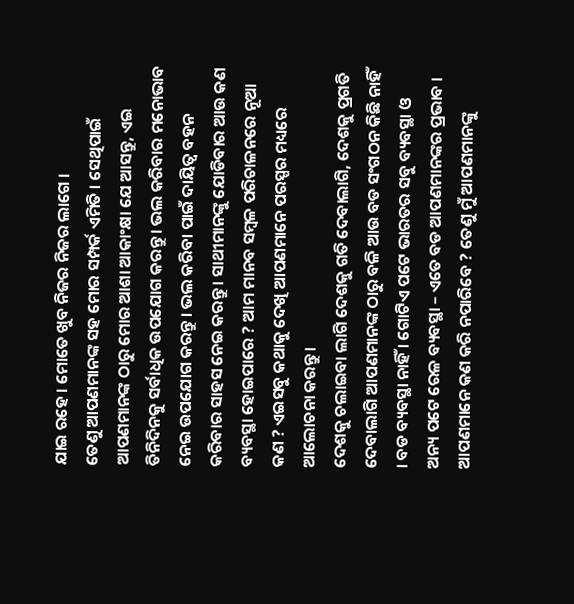ଯାଇ ରହେ । ମୋତେ ଖୁବ ନିଜର ନିଜର ଲାଗେ ।
ତେଣୁ ଆପଣମାନଙ୍କ ସହ ମୋର ସମ୍ପର୍କ ଏମିତି । ସେଥିପାଇଁ ଆପଣମାନଙ୍କ ଠାରୁ ମୋର ଆଶା ଆକାଂକ୍ଷା ଯେ ଆସନ୍ତୁ, ଏଇ ତିନିଦିନକୁ ସର୍ବାଧିକ ଉପଯୋଗ କରନ୍ତୁ । ଭଲ କରିବାର ମନୋଭାବ ନେଇ ଉପଯୋଗ କରନ୍ତୁ । ଭଲ କରିବା ପାଇଁ ଦାୟିତ୍ଵ ବହନ କରିବାର ସାହସ ନେଇ କରନ୍ତୁ । ସାଥୀମାନଙ୍କୁ ଯୋଡିବାର ଆଉ କଣ ବ୍ୟବସ୍ଥା ହୋଇପାରେ ? ଆମ ମାନବ ସମ୍ବଳ ପରିଚାଳନରେ ନୂଆ କଣ ? ଏଇସବୁ କଥାକୁ ଦେଖି ଆପଣମାନେ ପରସ୍ପର ମଧ୍ୟରେ ଆଲୋଚନା କରନ୍ତୁ ।
ଦେଶକୁ ଚଲାଇବା ଲାଗି ଦେଶକୁ ଗତି ଦେବାଲାଗି, ଦେଶକୁ ପ୍ରଗତି ଦେବାଲାଗି ଆପଣମାନଙ୍କ ଠାରୁ ବଳି ଆଉ ବଡ ସଂଗଠନ କିଛି ନାହିଁ । ବଡ ବ୍ୟବସ୍ଥା ନାହିଁ । ଗୋଟିଏ ପଟେ ଭାରତର ସବୁ ବ୍ୟବସ୍ଥା ଓ ଅନ୍ୟ ପଟେ ରେଳ ବ୍ୟବସ୍ଥା – ଏତେ ବଡ ଆପଣମାନଙ୍କର ପ୍ରଭାବ । ଆପଣମାନେ କଣ କରି ନପାରିବେ ? ତେଣୁ ମୁଁ ଆପଣମାନଙ୍କୁ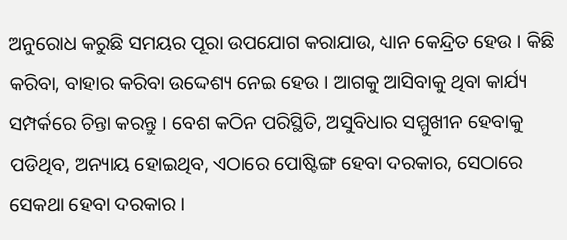ଅନୁରୋଧ କରୁଛି ସମୟର ପୂରା ଉପଯୋଗ କରାଯାଉ, ଧ୍ୟାନ କେନ୍ଦ୍ରିତ ହେଉ । କିଛି କରିବା, ବାହାର କରିବା ଉଦ୍ଦେଶ୍ୟ ନେଇ ହେଉ । ଆଗକୁ ଆସିବାକୁ ଥିବା କାର୍ଯ୍ୟ ସମ୍ପର୍କରେ ଚିନ୍ତା କରନ୍ତୁ । ବେଶ କଠିନ ପରିସ୍ଥିତି, ଅସୁବିଧାର ସମ୍ମୁଖୀନ ହେବାକୁ ପଡିଥିବ, ଅନ୍ୟାୟ ହୋଇଥିବ, ଏଠାରେ ପୋଷ୍ଟିଙ୍ଗ ହେବା ଦରକାର, ସେଠାରେ ସେକଥା ହେବା ଦରକାର ।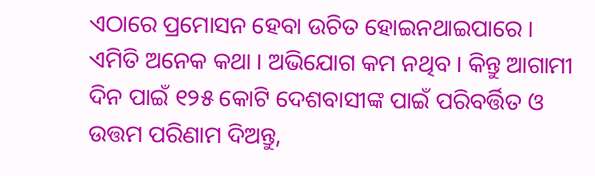ଏଠାରେ ପ୍ରମୋସନ ହେବା ଉଚିତ ହୋଇନଥାଇପାରେ । ଏମିତି ଅନେକ କଥା । ଅଭିଯୋଗ କମ ନଥିବ । କିନ୍ତୁ ଆଗାମୀ ଦିନ ପାଇଁ ୧୨୫ କୋଟି ଦେଶବାସୀଙ୍କ ପାଇଁ ପରିବର୍ତ୍ତିତ ଓ ଉତ୍ତମ ପରିଣାମ ଦିଅନ୍ତୁ,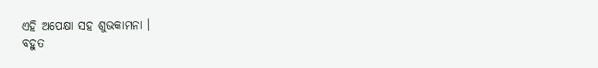ଏହି ଅପେକ୍ଷା ସହ ଶୁଭକାମନା ।
ବହୁତ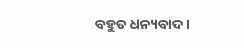ବହୁତ ଧନ୍ୟବାଦ ।